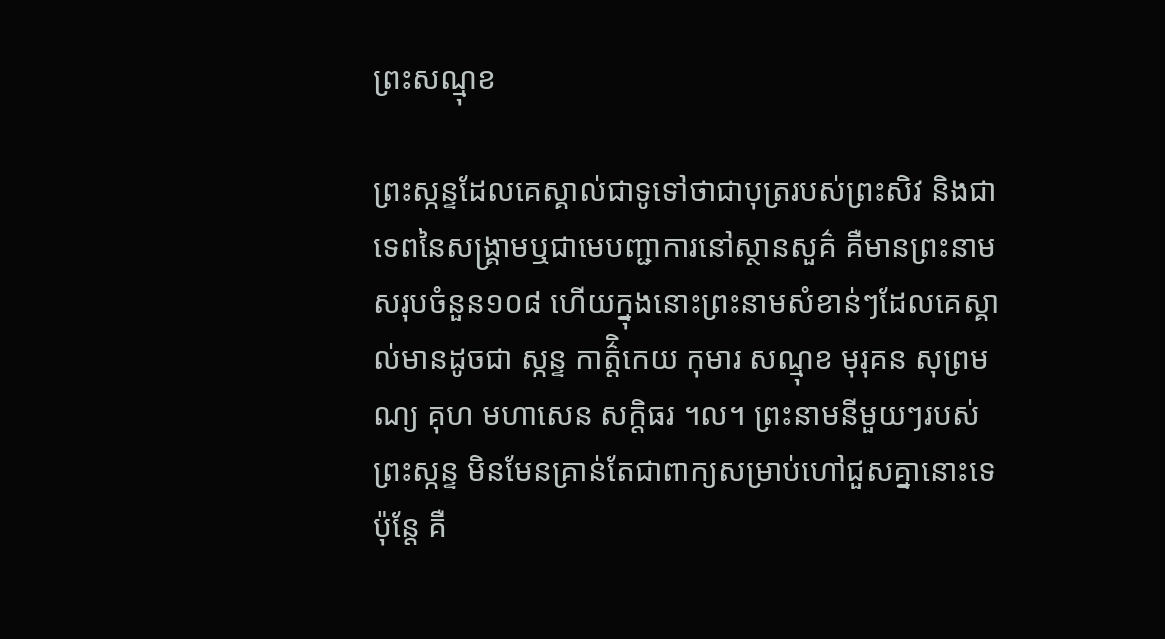ព្រះសណ្មុខ

ព្រះស្កន្ទដែលគេស្គាល់ជាទូទៅថាជាបុត្ររបស់ព្រះសិវ និងជាទេពនៃសង្រ្គាមឬជាមេបញ្ជាការនៅស្ថានសួគ៌ គឺមានព្រះនាមសរុបចំនួន១០៨ ហើយក្នុងនោះព្រះនាមសំខាន់ៗដែលគេស្គាល់មានដូចជា ស្កន្ទ កាត៌្តិកេយ កុមារ សណ្មុខ មុរុគន សុព្រមណ្យ គុហ មហាសេន សក្តិធរ ។ល។ ព្រះនាមនីមួយៗរបស់ព្រះស្កន្ទ មិនមែនគ្រាន់តែជាពាក្យសម្រាប់ហៅជួសគ្នានោះទេ ប៉ុន្តែ គឺ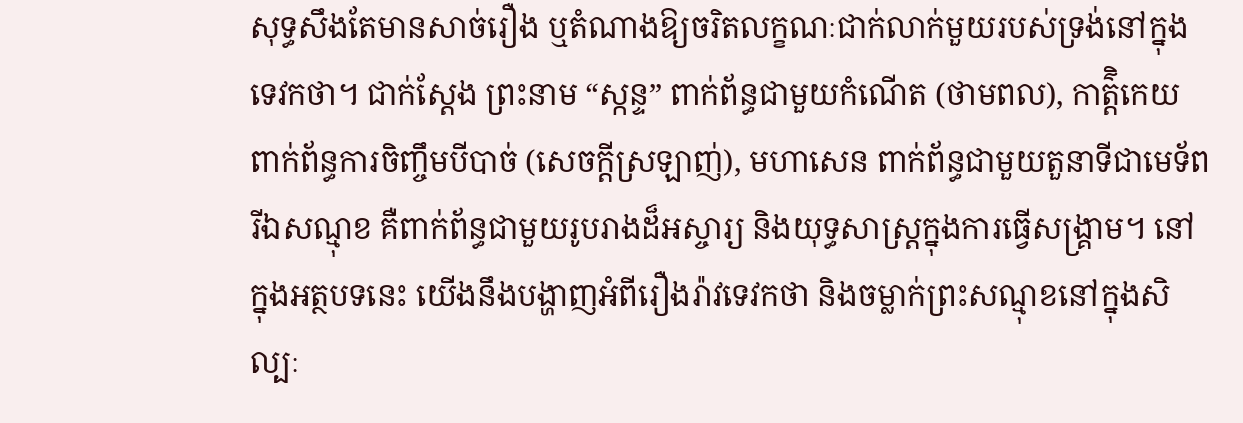សុទ្ធសឹងតែមានសាច់រឿង ឬតំណាងឱ្យចរិតលក្ខណៈជាក់លាក់មួយរបស់ទ្រង់នៅក្នុងទេវកថា។ ជាក់ស្តែង ព្រះនាម “ស្កន្ទ” ពាក់ព័ន្ធជាមួយកំណើត (ថាមពល), កាត៌្តិកេយ ពាក់ព័ន្ធការចិញ្ចឹមបីបាច់ (សេចក្តីស្រឡាញ់), មហាសេន ពាក់ព័ន្ធជាមួយតួនាទីជាមេទ័ព រីឯសណ្មុខ គឺពាក់ព័ន្ធជាមួយរូបរាងដ៏អស្ចារ្យ និងយុទ្ធសាស្រ្តក្នុងការធ្វើសង្រ្គាម។ នៅក្នុងអត្ថបទនេះ យើងនឹងបង្ហាញអំពីរឿងរ៉ាវទេវកថា និងចម្លាក់ព្រះសណ្មុខនៅក្នុងសិល្បៈ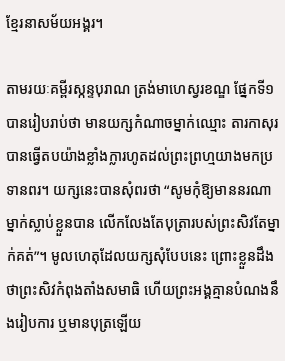ខ្មែរនាសម័យអង្គរ។

តាមរយៈគម្ពីរស្កន្ទបុរាណ ត្រង់មាហេស្វរខណ្ឌ ផ្នែកទី១ បានរៀបរាប់ថា មានយក្សកំណាចម្នាក់ឈ្មោះ តារកាសុរ បានធ្វើតបយ៉ាងខ្លាំងក្លារហូតដល់ព្រះព្រហ្មយាងមកប្រទានពរ។ យក្សនេះបានសុំពរថា “សូមកុំឱ្យមាននរណាម្នាក់ស្លាប់ខ្លួនបាន លើកលែងតែបុត្រារបស់ព្រះសិវតែម្នាក់គត់”។ មូលហេតុដែលយក្សសុំបែបនេះ ព្រោះខ្លួនដឹងថាព្រះសិវកំពុងតាំងសមាធិ ហើយព្រះអង្គគ្មានបំណងនឹងរៀបការ ឬមានបុត្រឡើយ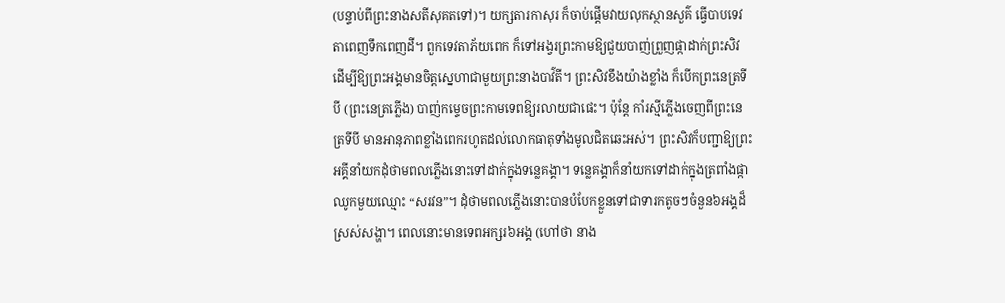(បន្ទាប់ពីព្រះនាងសតីសុគតទៅ)។ យក្សតារកាសុរ ក៏ចាប់ផ្តើមវាយលុកស្ថានសួគ៌ ធ្វើបាបទេវតាពេញទឹកពេញដី។ ពួកទេវតាភ័យពេក ក៏ទៅអង្វរព្រះកាមឱ្យជួយបាញ់ព្រួញផ្កាដាក់ព្រះសិវ ដើម្បីឱ្យព្រះអង្គមានចិត្តស្នេហាជាមួយព្រះនាងបាវ៌តី។ ព្រះសិវខឹងយ៉ាងខ្លាំង ក៏បើកព្រះនេត្រទីបី (ព្រះនេត្រភ្លើង) បាញ់កម្ទេចព្រះកាមទេពឱ្យរលាយជាផេះ។ ប៉ុន្តែ កាំរស្មីភ្លើងចេញពីព្រះនេត្រទីបី មានអានុភាពខ្លាំងពេករហូតដល់លោកធាតុទាំងមូលជិតឆេះអស់។ ព្រះសិវក៏បញ្ជាឱ្យព្រះអគ្គីនាំយកដុំថាមពលភ្លើងនោះទៅដាក់ក្នុងទន្លេគង្គា។ ទន្លេគង្គាក៏នាំយកទៅដាក់ក្នុងត្រពាំងផ្កាឈូកមួយឈ្មោះ “សរវន”។ ដុំថាមពលភ្លើងនោះបានបំបែកខ្លួនទៅជាទារកតូចៗចំនួន៦អង្គដ៏ស្រស់សង្ហា។ ពេលនោះមានទេពអក្សរ៦អង្គ (ហៅថា នាង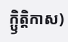ក្ឫិត្តិកាស)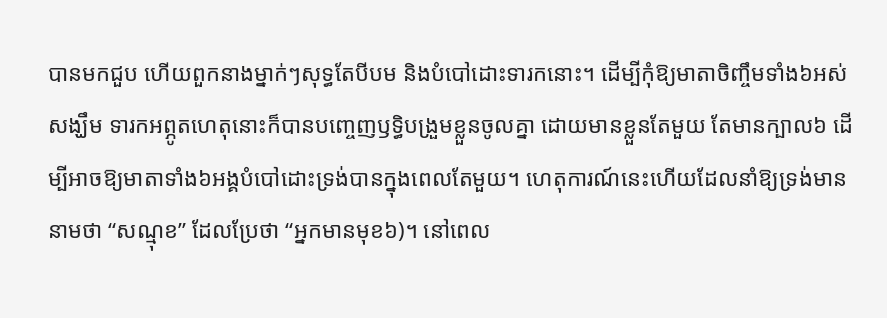បានមកជួប ហើយពួកនាងម្នាក់ៗសុទ្ធតែបីបម និងបំបៅដោះទារកនោះ។ ដើម្បីកុំឱ្យមាតាចិញ្ចឹមទាំង៦អស់សង្ឃឹម ទារកអព្ភូតហេតុនោះក៏បានបញ្ចេញឫទ្ធិបង្រួមខ្លួនចូលគ្នា ដោយមានខ្លួនតែមួយ តែមានក្បាល៦ ដើម្បីអាចឱ្យមាតាទាំង៦អង្គបំបៅដោះទ្រង់បានក្នុងពេលតែមួយ។ ហេតុការណ៍នេះហើយដែលនាំឱ្យទ្រង់មាននាមថា “សណ្មុខ” ដែលប្រែថា “អ្នកមានមុខ៦)។ នៅពេល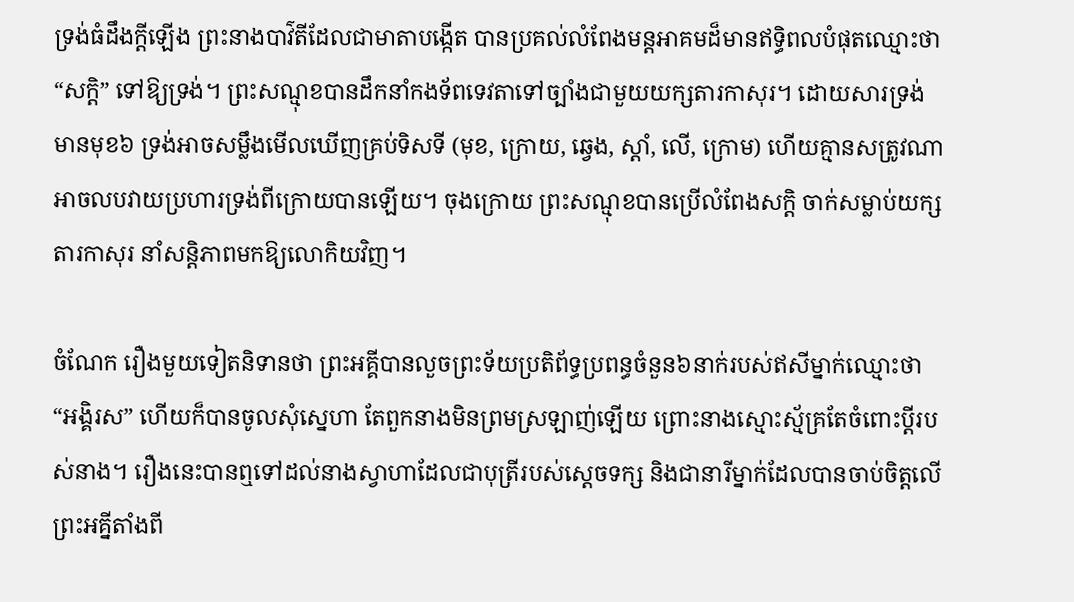ទ្រង់ធំដឹងក្តីឡើង ព្រះនាងបាវ៌តីដែលជាមាតាបង្កើត បានប្រគល់លំពែងមន្តអាគមដ៏មានឥទ្ធិពលបំផុតឈ្មោះថា “សក្តិ” ទៅឱ្យទ្រង់។ ព្រះសណ្មុខបានដឹកនាំកងទ័ពទេវតាទៅច្បាំងជាមួយយក្សតារកាសុរ។ ដោយសារទ្រង់មានមុខ៦ ទ្រង់អាចសម្លឹងមើលឃើញគ្រប់ទិសទី (មុខ, ក្រោយ, ឆ្វេង, ស្តាំ, លើ, ក្រោម) ហើយគ្មានសត្រូវណាអាចលបវាយប្រហារទ្រង់ពីក្រោយបានឡើយ។ ចុងក្រោយ ព្រះសណ្មុខបានប្រើលំពែងសក្តិ ចាក់សម្លាប់យក្សតារកាសុរ នាំសន្តិភាពមកឱ្យលោកិយវិញ។

ចំណែក រឿងមួយទៀតនិទានថា ព្រះអគ្គីបានលួចព្រះទ័យប្រតិព័ទ្ធប្រពន្ធចំនួន៦នាក់របស់ឥសីម្នាក់ឈ្មោះថា “អង្គិរស” ហើយក៏បានចូលសុំស្នេហា តែពួកនាងមិនព្រមស្រឡាញ់ឡើយ ព្រោះនាងស្មោះស្ម័គ្រតែចំពោះប្តីរបស់នាង។ រឿងនេះបានឮទៅដល់នាងស្វាហាដែលជាបុត្រីរបស់ស្តេចទក្ស និងជានារីម្នាក់ដែលបានចាប់ចិត្តលើព្រះអគ្នីតាំងពី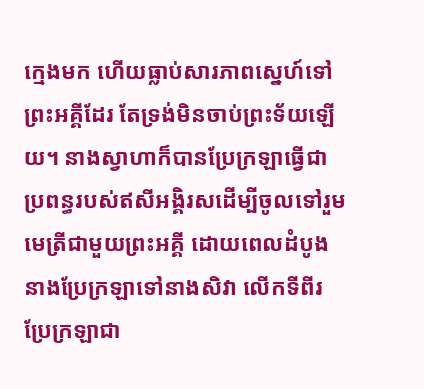ក្មេងមក ហើយធ្លាប់សារភាពស្នេហ៍ទៅព្រះអគ្គីដែរ តែទ្រង់មិនចាប់ព្រះទ័យឡើយ។ នាងស្វាហាក៏បានប្រែក្រឡាធ្វើជាប្រពន្ធរបស់ឥសីអង្គិរសដើម្បីចូលទៅរួមមេត្រីជាមួយព្រះអគ្គី ដោយពេលដំបូងនាងប្រែក្រឡាទៅនាងសិវា លើកទីពីរប្រែក្រឡាជា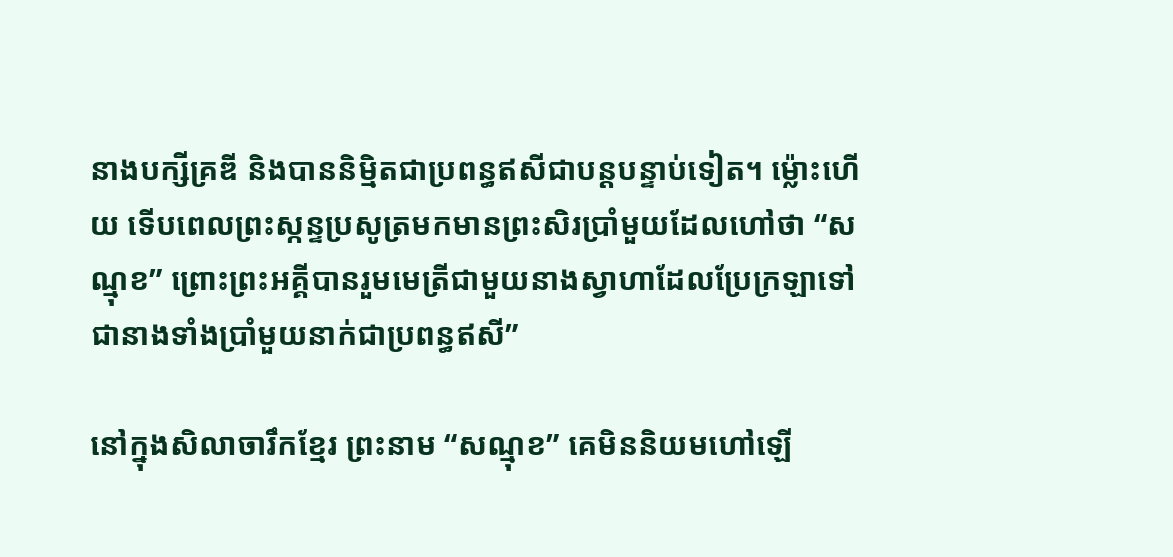នាងបក្សីគ្រឌី និងបាននិម្មិតជាប្រពន្ធឥសីជាបន្តបន្ទាប់ទៀត។ ម្ល៉ោះហើយ ទើបពេលព្រះស្កន្ទប្រសូត្រមកមានព្រះសិរប្រាំមួយដែលហៅថា “សណ្មុខ” ព្រោះព្រះអគ្គីបានរួមមេត្រីជាមួយនាងស្វាហាដែលប្រែក្រឡាទៅជានាងទាំងប្រាំមួយនាក់ជាប្រពន្ធឥសី”

នៅក្នុងសិលាចារឹកខ្មែរ ព្រះនាម “សណ្មុខ” គេមិននិយមហៅឡើ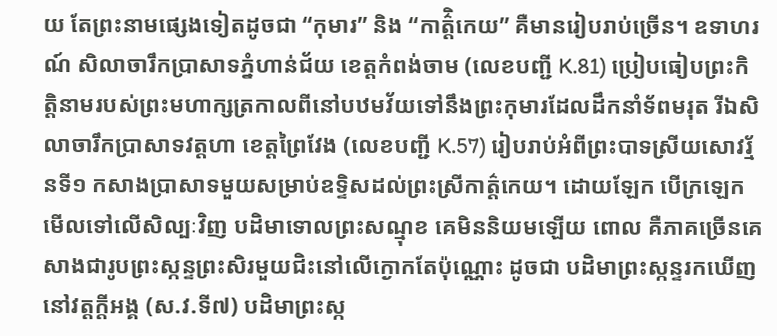យ តែព្រះនាមផ្សេងទៀតដូចជា “កុមារ” និង “កាត៌ិ្តកេយ” គឺមានរៀបរាប់ច្រើន។ ឧទាហរណ៍ សិលាចារឹកប្រាសាទភ្នំហាន់ជ័យ ខេត្តកំពង់ចាម (លេខបញ្ជី K.81) ប្រៀបធៀបព្រះកិត្តិនាមរបស់ព្រះមហាក្សត្រកាលពីនៅបឋមវ័យទៅនឹងព្រះកុមារដែលដឹកនាំទ័ពមរុត រីឯសិលាចារឹកប្រាសាទវត្តហា ខេត្តព្រៃវែង (លេខបញ្ជី K.57) រៀបរាប់អំពីព្រះបាទស្រីយសោវរ្ម័នទី១ កសាងប្រាសាទមួយសម្រាប់ឧទ្ទិសដល់ព្រះស្រីកាត៌្តកេយ។ ដោយឡែក បើក្រឡេកមើលទៅលើសិល្បៈវិញ បដិមាទោលព្រះសណ្មុខ គេមិននិយមឡើយ ពោល គឺភាគច្រើនគេសាងជារូបព្រះស្កន្ទព្រះសិរមួយជិះនៅលើក្ងោកតែប៉ុណ្ណោះ ដូចជា បដិមាព្រះស្កន្ទរកឃើញនៅវត្តក្តីអង្គ (ស.វ.ទី៧) បដិមាព្រះស្ក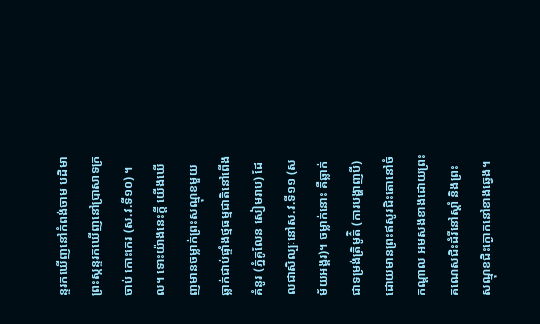ន្ទរកឃើញនៅកំពង់ចាម បដិមាព្រះស្កន្ទរកឃើញនៅប្រាសាទក្រចាប់ កោះកេរ (ស.វ.ទី១០) ។ល។ ទោះយ៉ាងនេះក្តី យើងឃើញមានចម្លាក់ព្រះសណ្មុខមួយឆ្លាក់ជាប់ផ្ទាំងថ្មធម្មជាតិនៅពើងគំនូរ (ភ្នំគូលែន សៀមរាប) ដែលជាសិល្បៈនៅស.វ.ទី១១ (សម័យអង្គរ)។ ចម្លាក់នោះ គឺឆ្លាក់ជាទម្រង់ត្រិមូត៌ិ (ការបង្ហាញបី) ដោយមានព្រះឥសូរជិះតោនៅចំកណ្តាល អមសងខាងដោយព្រះគណេសជិះដំរីនៅស្តាំ និងព្រះសណ្មុខជិះក្ងោកនៅខាងឆ្វេង។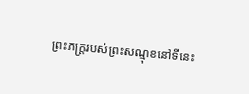ព្រះភក្រ្តរបស់ព្រះសណ្មុខនៅទីនេះ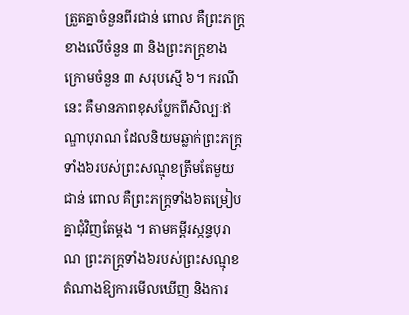ត្រួតគ្នាចំនួនពីរជាន់ ពោល គឺព្រះភក្រ្តខាងលើចំនួន ៣ និងព្រះភក្រ្តខាងក្រោមចំនួន ៣ សរុបស្មើ ៦។ ករណីនេះ គឺមានភាពខុសប្លែកពីសិល្បៈឥណ្ឌាបុរាណ ដែលនិយមឆ្លាក់ព្រះភក្រ្តទាំង៦របស់ព្រះសណ្មុខត្រឹមតែមួយជាន់ ពោល គឺព្រះភក្រ្តទាំង៦តម្រៀបគ្នាជុំវិញតែម្តង ។ តាមគម្ពីរស្កន្ទបុរាណ ព្រះភក្រ្តទាំង៦របស់ព្រះសណ្មុខ តំណាងឱ្យការមើលឃើញ និងការ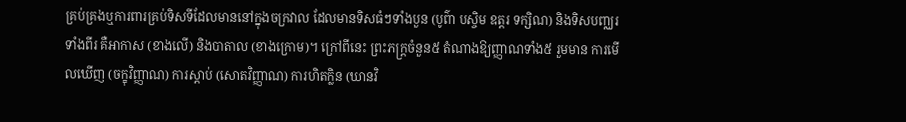គ្រប់គ្រងឬការពារគ្រប់ទិសទីដែលមាននៅក្នុងចក្រវាល ដែលមានទិសធំៗទាំងបួន (បូព៌ា បស្ចិម ឧត្តរ ទក្សិណ) និងទិសបញ្ឈរទាំងពីរ គឺអាកាស (ខាងលើ) និងបាតាល (ខាងក្រោម)។ ក្រៅពីនេះ ព្រះភក្រ្តចំនួន៥ តំណាងឱ្យញ្ញាណទាំង៥ រួមមាន ការមើលឃើញ (ចក្ខុវិញ្ញាណ) ការស្តាប់ (សោតវិញ្ញាណ) ការហិតក្លិន (ឃានវិ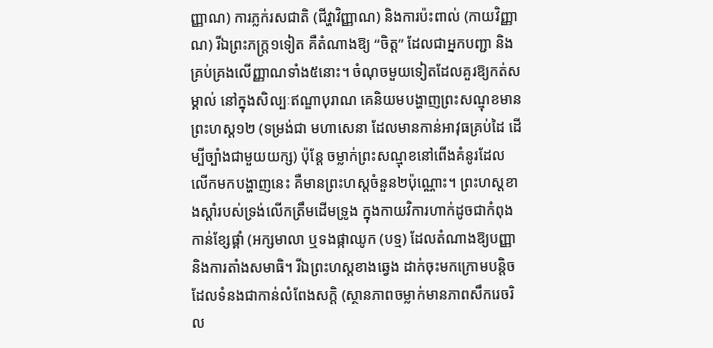ញ្ញាណ) ការភ្លក់រសជាតិ (ជីវ្ហាវិញ្ញាណ) និងការប៉ះពាល់ (កាយវិញ្ញាណ) រីឯព្រះភក្រ្ត១ទៀត គឺតំណាងឱ្យ “ចិត្ត” ដែលជាអ្នកបញ្ជា និងគ្រប់គ្រងលើញ្ញាណទាំង៥នោះ។ ចំណុចមួយទៀតដែលគួរឱ្យកត់សម្គាល់ នៅក្នុងសិល្បៈឥណ្ឌាបុរាណ គេនិយមបង្ហាញព្រះសណ្មុខមានព្រះហស្ត១២ (ទម្រង់ជា មហាសេនា ដែលមានកាន់អាវុធគ្រប់ដៃ ដើម្បីច្បាំងជាមួយយក្ស) ប៉ុន្តែ ចម្លាក់ព្រះសណ្មុខនៅពើងគំនូរដែលលើកមកបង្ហាញនេះ គឺមានព្រះហស្តចំនួន២ប៉ុណ្ណោះ។ ព្រះហស្តខាងស្តាំរបស់ទ្រង់លើកត្រឹមដើមទ្រូង ក្នុងកាយវិការហាក់ដូចជាកំពុងកាន់ខ្សែផ្គាំ (អក្សមាលា ឬទងផ្កាឈូក (បទ្ម) ដែលតំណាងឱ្យបញ្ញា និងការតាំងសមាធិ។ រីឯព្រះហស្តខាងឆ្វេង ដាក់ចុះមកក្រោមបន្តិច ដែលទំនងជាកាន់លំពែងសក្តិ (ស្ថានភាពចម្លាក់មានភាពសឹករេចរិល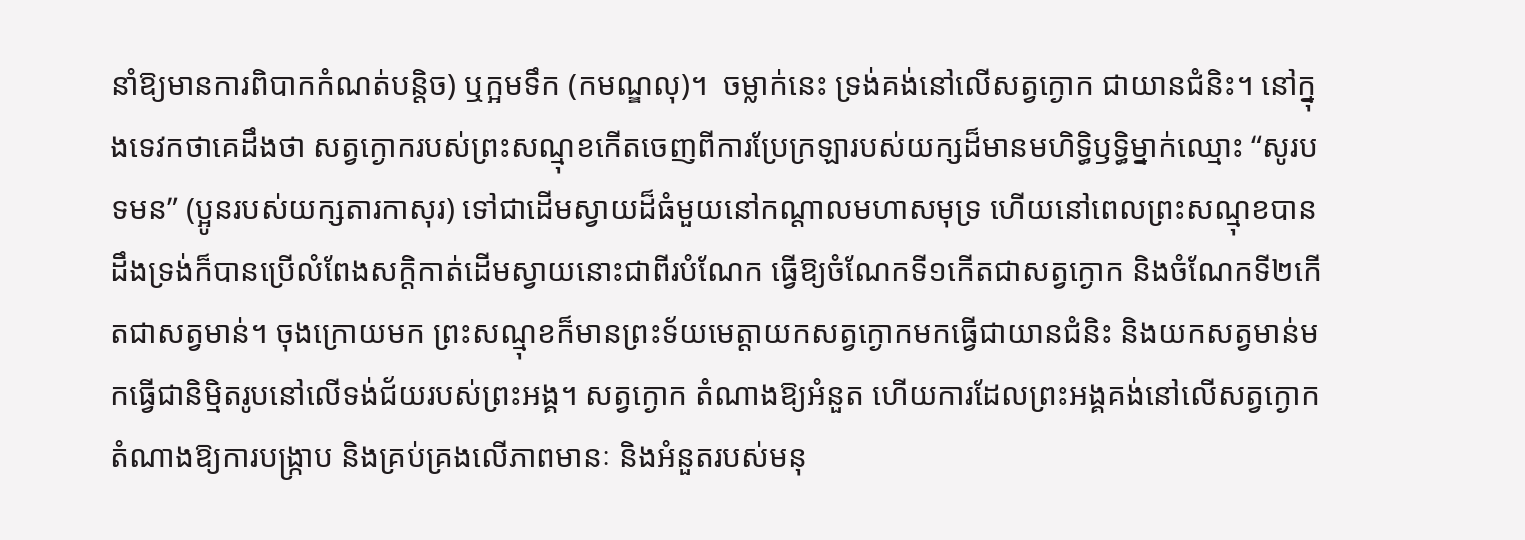នាំឱ្យមានការពិបាកកំណត់បន្តិច) ឬក្អមទឹក (កមណ្ឌលុ)។  ចម្លាក់នេះ ទ្រង់គង់នៅលើសត្វក្ងោក ជាយានជំនិះ។ នៅក្នុងទេវកថាគេដឹងថា សត្វក្ងោករបស់ព្រះសណ្មុខកើតចេញពីការប្រែក្រឡារបស់យក្សដ៏មានមហិទ្ធិឫទ្ធិម្នាក់ឈ្មោះ “សូរបទមន” (ប្អូនរបស់យក្សតារកាសុរ) ទៅជាដើមស្វាយដ៏ធំមួយនៅកណ្តាលមហាសមុទ្រ ហើយនៅពេលព្រះសណ្មុខបានដឹងទ្រង់ក៏បានប្រើលំពែងសក្តិកាត់ដើមស្វាយនោះជាពីរបំណែក ធ្វើឱ្យចំណែកទី១កើតជាសត្វក្ងោក និងចំណែកទី២កើតជាសត្វមាន់។ ចុងក្រោយមក ព្រះសណ្មុខក៏មានព្រះទ័យមេត្តាយកសត្វក្ងោកមកធ្វើជាយានជំនិះ និងយកសត្វមាន់មកធ្វើជានិម្មិតរូបនៅលើទង់ជ័យរបស់ព្រះអង្គ។ សត្វក្ងោក តំណាងឱ្យអំនួត ហើយការដែលព្រះអង្គគង់នៅលើសត្វក្ងោក តំណាងឱ្យការបង្រ្កាប និងគ្រប់គ្រងលើភាពមានៈ និងអំនួតរបស់មនុ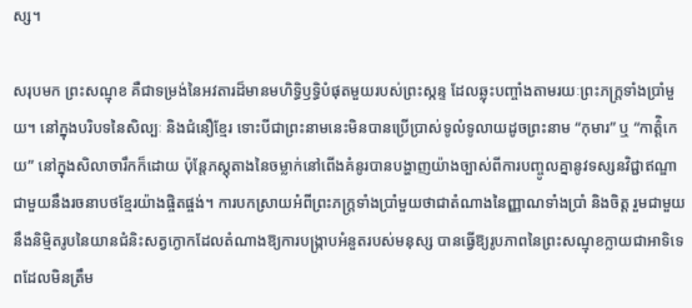ស្ស។

សរុបមក ព្រះសណ្មុខ គឺជាទម្រង់នៃអវតារដ៏មានមហិទ្ធិឫទ្ធិបំផុតមួយរបស់ព្រះស្កន្ទ ដែលឆ្លុះបញ្ចាំងតាមរយៈព្រះភក្ត្រទាំងប្រាំមួយ។ នៅក្នុងបរិបទនៃសិល្បៈ និងជំនឿខ្មែរ ទោះបីជាព្រះនាមនេះមិនបានប្រើប្រាស់ទូលំទូលាយដូចព្រះនាម “កុមារ” ឬ “កាត៌ិ្តកេយ” នៅក្នុងសិលាចារឹកក៏ដោយ ប៉ុន្តែភស្តុតាងនៃចម្លាក់នៅពើងគំនូរបានបង្ហាញយ៉ាងច្បាស់ពីការបញ្ចូលគ្នានូវទស្សនវិជ្ជាឥណ្ឌា ជាមួយនឹងរចនាបថខ្មែរយ៉ាងផ្ចិតផ្ចង់។ ការបកស្រាយអំពីព្រះភក្ត្រទាំងប្រាំមួយថាជាតំណាងនៃញ្ញាណទាំងប្រាំ និងចិត្ត រួមជាមួយនឹងនិម្មិតរូបនៃយានជំនិះសត្វក្ងោកដែលតំណាងឱ្យការបង្ក្រាបអំនួតរបស់មនុស្ស បានធ្វើឱ្យរូបភាពនៃព្រះសណ្មុខក្លាយជាអាទិទេពដែលមិនត្រឹម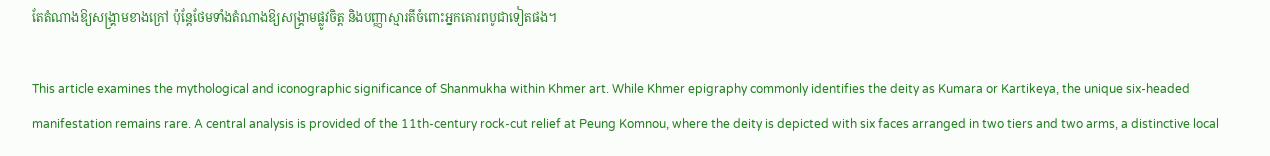តែតំណាងឱ្យសង្គ្រាមខាងក្រៅ ប៉ុន្តែថែមទាំងតំណាងឱ្យសង្គ្រាមផ្លូវចិត្ត និងបញ្ញាស្មារតីចំពោះអ្នកគោរពបូជាទៀតផង។

This article examines the mythological and iconographic significance of Shanmukha within Khmer art. While Khmer epigraphy commonly identifies the deity as Kumara or Kartikeya, the unique six-headed manifestation remains rare. A central analysis is provided of the 11th-century rock-cut relief at Peung Komnou, where the deity is depicted with six faces arranged in two tiers and two arms, a distinctive local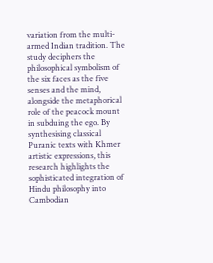variation from the multi-armed Indian tradition. The study deciphers the philosophical symbolism of the six faces as the five senses and the mind, alongside the metaphorical role of the peacock mount in subduing the ego. By synthesising classical Puranic texts with Khmer artistic expressions, this research highlights the sophisticated integration of Hindu philosophy into Cambodian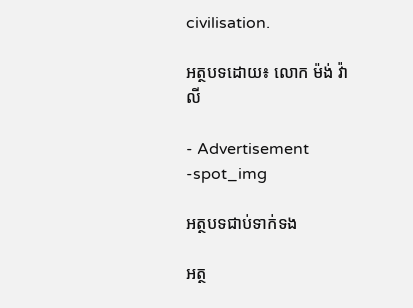civilisation.

អត្ថបទដោយ៖ លោក ម៉ង់ វ៉ាលី

- Advertisement -spot_img

អត្ថបទជាប់ទាក់ទង

អត្ថ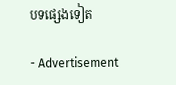បទផ្សេងទៀត

- Advertisement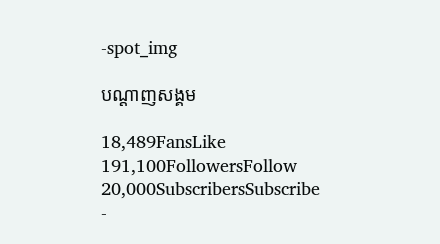-spot_img

បណ្ដាញសង្គម

18,489FansLike
191,100FollowersFollow
20,000SubscribersSubscribe
-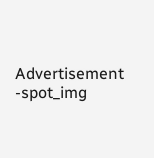Advertisement -spot_img